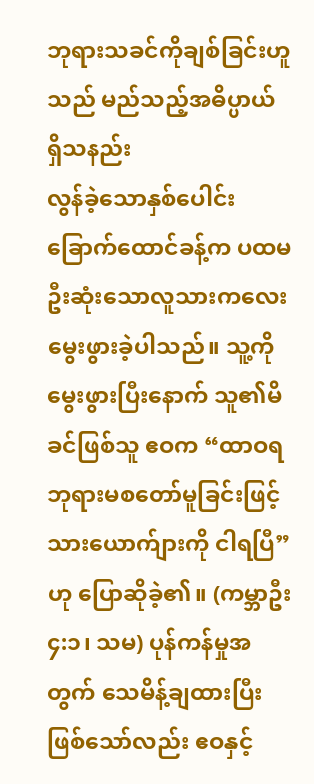ဘုရားသခင်ကိုချစ်ခြင်းဟူသည် မည်သည့်အဓိပ္ပာယ် ရှိသနည်း
လွန်ခဲ့သောနှစ်ပေါင်းခြောက်ထောင်ခန့်က ပထမဦးဆုံးသောလူသားကလေး မွေးဖွားခဲ့ပါသည်။ သူ့ကိုမွေးဖွားပြီးနောက် သူ၏မိခင်ဖြစ်သူ ဧဝက “ထာဝရဘုရားမစတော်မူခြင်းဖြင့် သားယောက်ျားကို ငါရပြီ” ဟု ပြောဆိုခဲ့၏။ (ကမ္ဘာဦး ၄:၁၊ သမ) ပုန်ကန်မှုအတွက် သေမိန့်ချထားပြီးဖြစ်သော်လည်း ဧဝနှင့်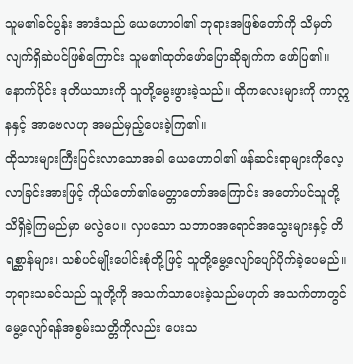သူမ၏ခင်ပွန်း အာဒံသည် ယေဟောဝါ၏ ဘုရားအဖြစ်တော်ကို သိမှတ်လျက်ရှိဆဲပင်ဖြစ်ကြောင်း သူမ၏ထုတ်ဖော်ပြောဆိုချက်က ဖော်ပြ၏။ နောက်ပိုင်း ဒုတိယသားကို သူတို့မွေးဖွားခဲ့သည်။ ထိုကလေးများကို ကာဣနနှင့် အာဗေလဟု အမည်မှည့်ပေးခဲ့ကြ၏။
ထိုသားများကြီးပြင်းလာသောအခါ ယေဟောဝါ၏ ဖန်ဆင်းရာများကိုလေ့လာခြင်းအားဖြင့် ကိုယ်တော်၏မေတ္တာတော်အကြောင်း အတော်ပင်သူတို့သိရှိခဲ့ကြမည်မှာ မလွဲပေ။ လှပသော သဘာဝအရောင်အသွေးများနှင့် တိရစ္ဆာန်များ၊ သစ်ပင်မျိုးပေါင်းစုံတို့ဖြင့် သူတို့မွေ့လျော်ပျော်ပိုက်ခဲ့ပေမည်။ ဘုရားသခင်သည် သူတို့ကို အသက်သာပေးခဲ့သည်မဟုတ် အသက်တာတွင် မွေ့လျော်ရန်အစွမ်းသတ္တိကိုလည်း ပေးသ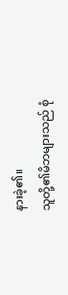နားခဲ့၏။
သူတို့၏မိဘများသည် စုံ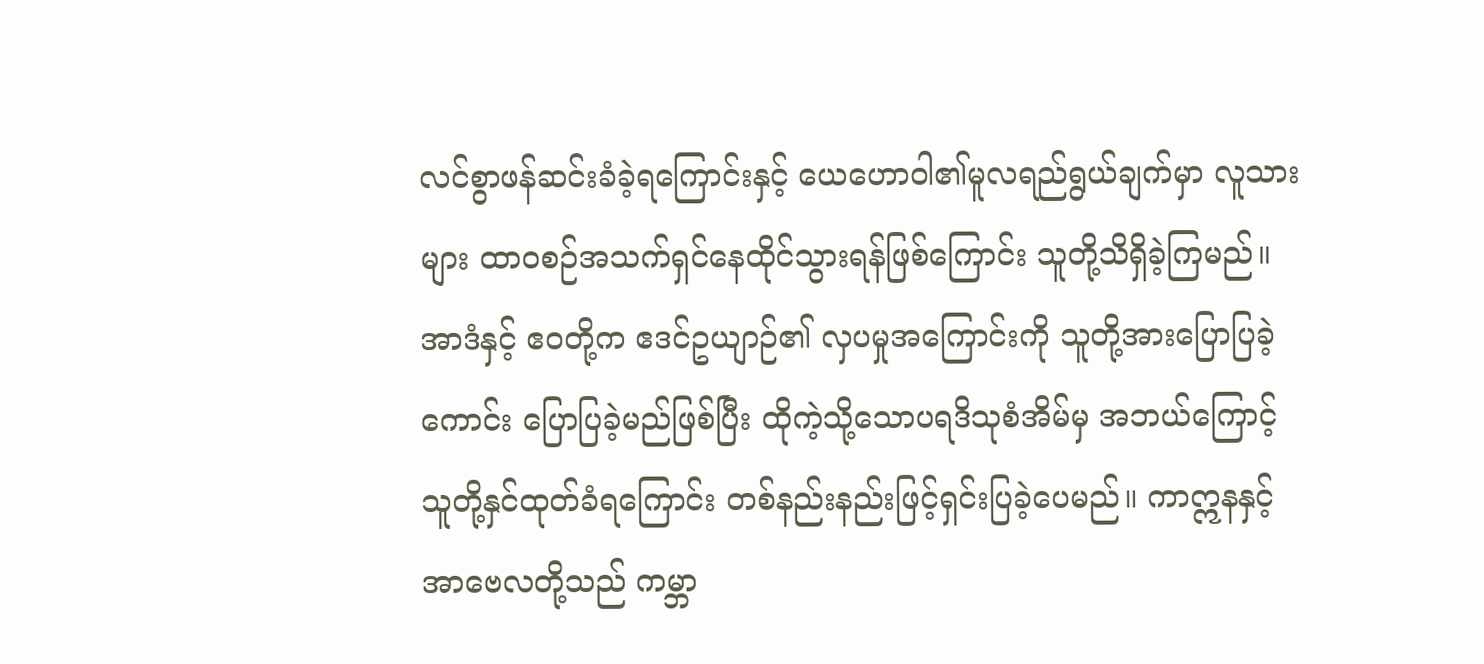လင်စွာဖန်ဆင်းခံခဲ့ရကြောင်းနှင့် ယေဟောဝါ၏မူလရည်ရွယ်ချက်မှာ လူသားများ ထာဝစဉ်အသက်ရှင်နေထိုင်သွားရန်ဖြစ်ကြောင်း သူတို့သိရှိခဲ့ကြမည်။ အာဒံနှင့် ဧဝတို့က ဧဒင်ဥယျာဉ်၏ လှပမှုအကြောင်းကို သူတို့အားပြောပြခဲ့ကောင်း ပြောပြခဲ့မည်ဖြစ်ပြီး ထိုကဲ့သို့သောပရဒိသုစံအိမ်မှ အဘယ်ကြောင့် သူတို့နှင်ထုတ်ခံရကြောင်း တစ်နည်းနည်းဖြင့်ရှင်းပြခဲ့ပေမည်။ ကာဣနနှင့် အာဗေလတို့သည် ကမ္ဘာ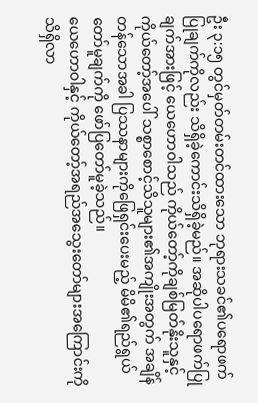ဦး ၃:၁၅ တွင်မှတ်တမ်းတင်ထားသော ဘုရားသခင်၏ပရောဖက်ပြုချက်ကိုလည်း သိရှိခဲ့ကောင်းသိရှိခဲ့မည်။ အဆိုပါပရောဖက်ပြုချက်အားဖြင့် ယေဟောဝါသည် ကိုယ်တော့်ကိုချစ်မြတ်နိုးသူနှင့် ကိုယ်တော့်အပေါ် သစ္စာစောင့်သိသူများ၏အကျိုးအတွက် အချိန်တန်သောအခါ ပြဿနာများကိုဖြေရှင်းပေးမည့် မိမိ၏ရည်ရွယ်တော်မူချက်ကို ဖော်ပြတော်မူခဲ့သည်။
ယေဟောဝါနှင့် ကိုယ်တော့်အရည်အသွေးတော်များအကြောင်းကို သိရှိလာ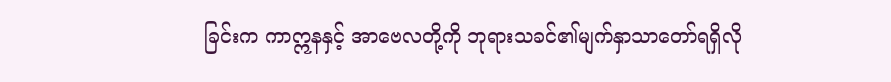ခြင်းက ကာဣနနှင့် အာဗေလတို့ကို ဘုရားသခင်၏မျက်နှာသာတော်ရရှိလို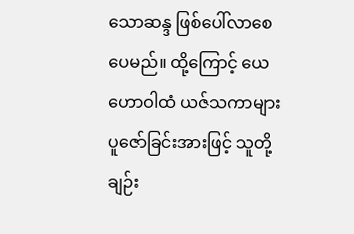သောဆန္ဒ ဖြစ်ပေါ်လာစေပေမည်။ ထို့ကြောင့် ယေဟောဝါထံ ယဇ်သကာများပူဇော်ခြင်းအားဖြင့် သူတို့ချဉ်း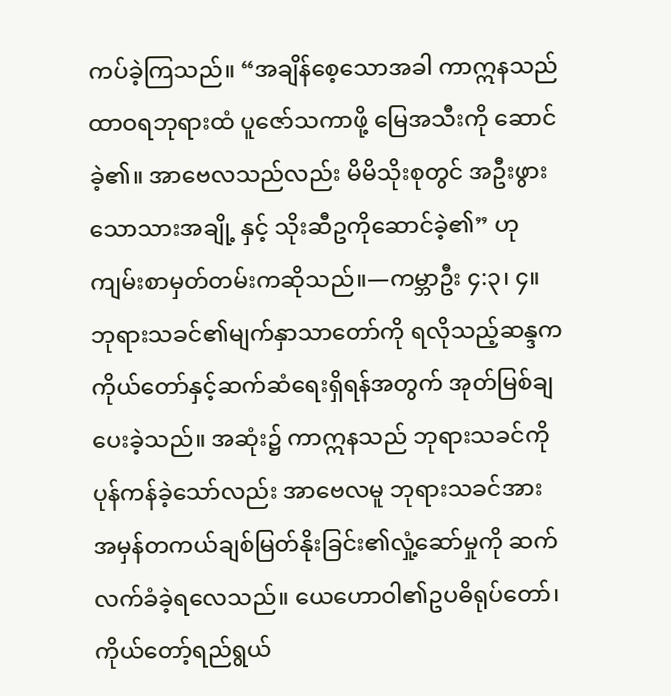ကပ်ခဲ့ကြသည်။ “အချိန်စေ့သောအခါ ကာဣနသည် ထာဝရဘုရားထံ ပူဇော်သကာဖို့ မြေအသီးကို ဆောင်ခဲ့၏။ အာဗေလသည်လည်း မိမိသိုးစုတွင် အဦးဖွားသောသားအချို့ နှင့် သိုးဆီဥကိုဆောင်ခဲ့၏” ဟု ကျမ်းစာမှတ်တမ်းကဆိုသည်။—ကမ္ဘာဦး ၄:၃၊ ၄။
ဘုရားသခင်၏မျက်နှာသာတော်ကို ရလိုသည့်ဆန္ဒက ကိုယ်တော်နှင့်ဆက်ဆံရေးရှိရန်အတွက် အုတ်မြစ်ချပေးခဲ့သည်။ အဆုံး၌ ကာဣနသည် ဘုရားသခင်ကို ပုန်ကန်ခဲ့သော်လည်း အာဗေလမူ ဘုရားသခင်အား အမှန်တကယ်ချစ်မြတ်နိုးခြင်း၏လှုံ့ဆော်မှုကို ဆက်လက်ခံခဲ့ရလေသည်။ ယေဟောဝါ၏ဥပဓိရုပ်တော်၊ ကိုယ်တော့်ရည်ရွယ်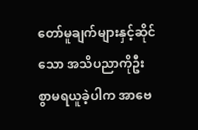တော်မူချက်များနှင့်ဆိုင်သော အသိပညာကိုဦးစွာမရယူခဲ့ပါက အာဗေ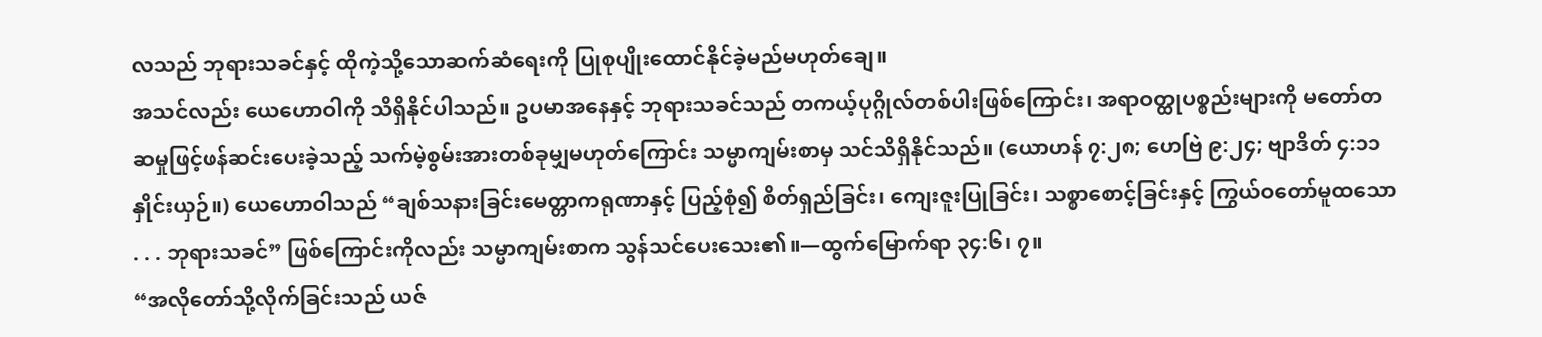လသည် ဘုရားသခင်နှင့် ထိုကဲ့သို့သောဆက်ဆံရေးကို ပြုစုပျိုးထောင်နိုင်ခဲ့မည်မဟုတ်ချေ။
အသင်လည်း ယေဟောဝါကို သိရှိနိုင်ပါသည်။ ဥပမာအနေနှင့် ဘုရားသခင်သည် တကယ့်ပုဂ္ဂိုလ်တစ်ပါးဖြစ်ကြောင်း၊ အရာဝတ္ထုပစ္စည်းများကို မတော်တဆမှုဖြင့်ဖန်ဆင်းပေးခဲ့သည့် သက်မဲ့စွမ်းအားတစ်ခုမျှမဟုတ်ကြောင်း သမ္မာကျမ်းစာမှ သင်သိရှိနိုင်သည်။ (ယောဟန် ၇:၂၈; ဟေဗြဲ ၉:၂၄; ဗျာဒိတ် ၄:၁၁ နှိုင်းယှဉ်။) ယေဟောဝါသည် “ချစ်သနားခြင်းမေတ္တာကရုဏာနှင့် ပြည့်စုံ၍ စိတ်ရှည်ခြင်း၊ ကျေးဇူးပြုခြင်း၊ သစ္စာစောင့်ခြင်းနှင့် ကြွယ်ဝတော်မူထသော . . . ဘုရားသခင်” ဖြစ်ကြောင်းကိုလည်း သမ္မာကျမ်းစာက သွန်သင်ပေးသေး၏။—ထွက်မြောက်ရာ ၃၄:၆၊ ၇။
“အလိုတော်သို့လိုက်ခြင်းသည် ယဇ်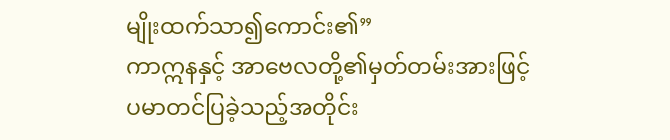မျိုးထက်သာ၍ကောင်း၏”
ကာဣနနှင့် အာဗေလတို့၏မှတ်တမ်းအားဖြင့် ပမာတင်ပြခဲ့သည့်အတိုင်း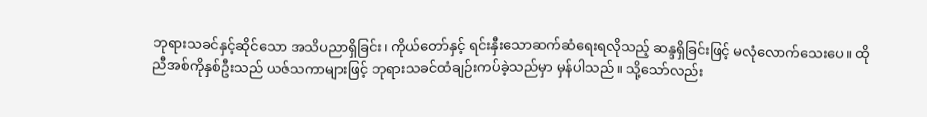ဘုရားသခင်နှင့်ဆိုင်သော အသိပညာရှိခြင်း၊ ကိုယ်တော်နှင့် ရင်းနှီးသောဆက်ဆံရေးရလိုသည့် ဆန္ဒရှိခြင်းဖြင့် မလုံလောက်သေးပေ။ ထိုညီအစ်ကိုနှစ်ဦးသည် ယဇ်သကာများဖြင့် ဘုရားသခင်ထံချဉ်းကပ်ခဲ့သည်မှာ မှန်ပါသည်။ သို့သော်လည်း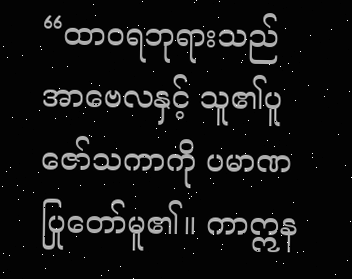“ထာဝရဘုရားသည် အာဗေလနှင့် သူ၏ပူဇော်သကာကို ပမာဏပြုတော်မူ၏။ ကာဣန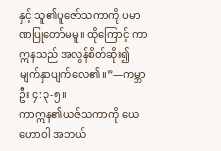နှင့် သူ၏ပူဇော်သကာကို ပမာဏပြုတော်မမူ။ ထိုကြောင့် ကာဣနသည် အလွန်စိတ်ဆိုး၍ မျက်နှာပျက်လေ၏။”—ကမ္ဘာဦး ၄:၃-၅။
ကာဣန၏ယဇ်သကာကို ယေဟောဝါ အဘယ်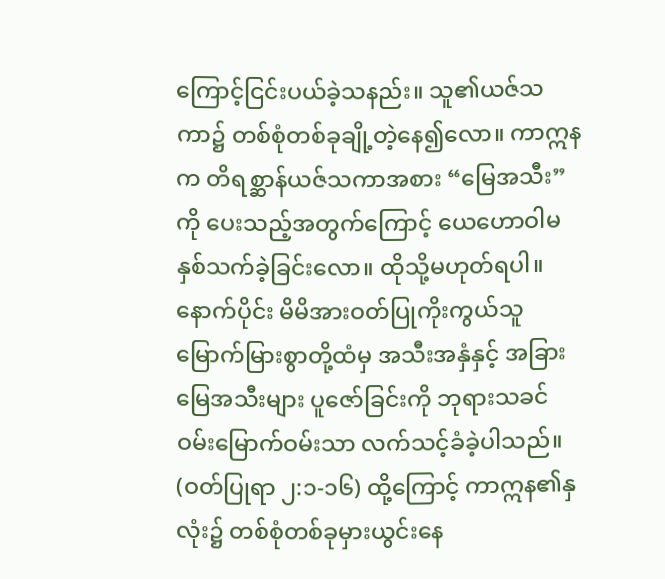ကြောင့်ငြင်းပယ်ခဲ့သနည်း။ သူ၏ယဇ်သကာ၌ တစ်စုံတစ်ခုချို့တဲ့နေ၍လော။ ကာဣနက တိရစ္ဆာန်ယဇ်သကာအစား “မြေအသီး” ကို ပေးသည့်အတွက်ကြောင့် ယေဟောဝါမနှစ်သက်ခဲ့ခြင်းလော။ ထိုသို့မဟုတ်ရပါ။ နောက်ပိုင်း မိမိအားဝတ်ပြုကိုးကွယ်သူမြောက်မြားစွာတို့ထံမှ အသီးအနှံနှင့် အခြားမြေအသီးများ ပူဇော်ခြင်းကို ဘုရားသခင် ဝမ်းမြောက်ဝမ်းသာ လက်သင့်ခံခဲ့ပါသည်။ (ဝတ်ပြုရာ ၂:၁-၁၆) ထို့ကြောင့် ကာဣန၏နှလုံး၌ တစ်စုံတစ်ခုမှားယွင်းနေ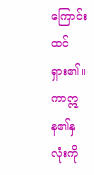ကြောင်းထင်ရှား၏။ ကာဣန၏နှလုံးကို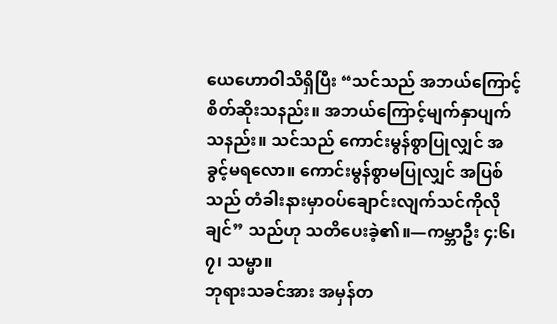ယေဟောဝါသိရှိပြီး “သင်သည် အဘယ်ကြောင့်စိတ်ဆိုးသနည်း။ အဘယ်ကြောင့်မျက်နှာပျက်သနည်း။ သင်သည် ကောင်းမွန်စွာပြုလျှင် အခွင့်မရလော။ ကောင်းမွန်စွာမပြုလျှင် အပြစ်သည် တံခါးနားမှာဝပ်ချောင်းလျက်သင်ကိုလိုချင်” သည်ဟု သတိပေးခဲ့၏။—ကမ္ဘာဦး ၄:၆၊ ၇၊ သမ္မာ။
ဘုရားသခင်အား အမှန်တ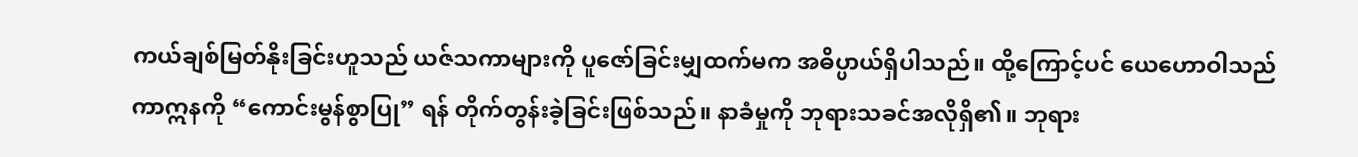ကယ်ချစ်မြတ်နိုးခြင်းဟူသည် ယဇ်သကာများကို ပူဇော်ခြင်းမျှထက်မက အဓိပ္ပာယ်ရှိပါသည်။ ထို့ကြောင့်ပင် ယေဟောဝါသည် ကာဣနကို “ကောင်းမွန်စွာပြု” ရန် တိုက်တွန်းခဲ့ခြင်းဖြစ်သည်။ နာခံမှုကို ဘုရားသခင်အလိုရှိ၏။ ဘုရား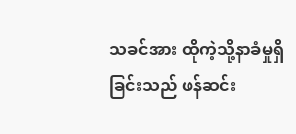သခင်အား ထိုကဲ့သို့နာခံမှုရှိခြင်းသည် ဖန်ဆင်း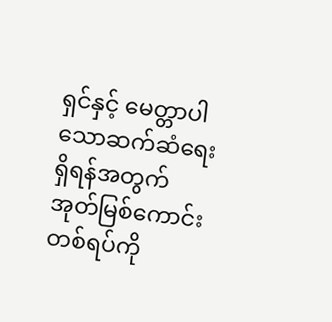ရှင်နှင့် မေတ္တာပါသောဆက်ဆံရေးရှိရန်အတွက် အုတ်မြစ်ကောင်းတစ်ရပ်ကို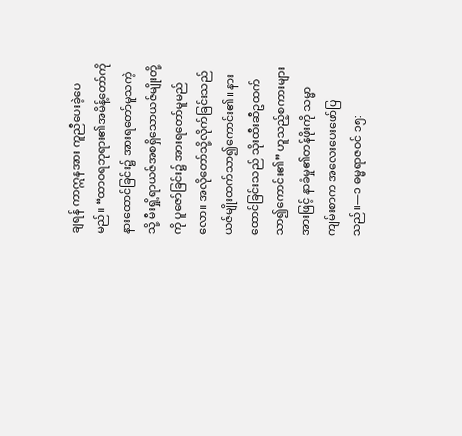ချရန် ကာဣနအား ကူညီပေးခဲ့ပေမည်။ “ထာဝရဘုရား၏အမိန့်တော်ကို နားထောင်ခြင်း၌ အားရတော်မူသကဲ့သို့ မီးရှို့ရာယဇ်အစရှိသောယဇ်မျိုးတို့ကို ပူဇော်ခြင်း၌ အားရတော်မူမည်လော။ အလိုတော်သို့လိုက်ခြင်းသည် ယဇ်မျိုးထက်သာ၍ကောင်း၏။ နားထောင်ခြင်းသည် သိုးထီးဆီဥထက်သာ၍ကောင်း၏” ဟူသည့်စကားများအားဖြင့် နာခံမှု၏တန်ဖိုးကို သမ္မာကျမ်းစာက အလေးပေးဖော်ပြသည်။—၁ ဓမ္မရာဇဝင် ၁၅: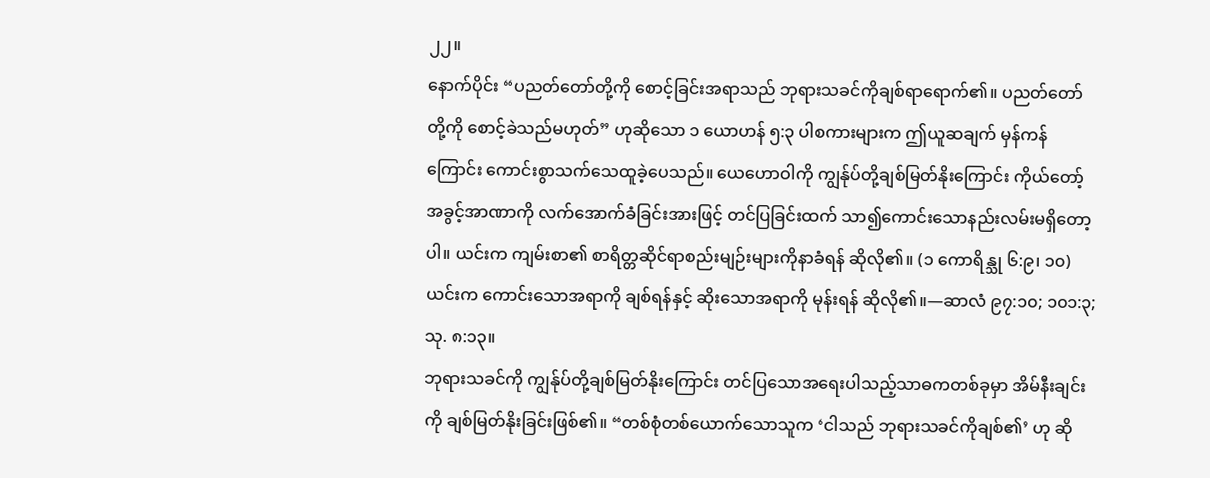၂၂။
နောက်ပိုင်း “ပညတ်တော်တို့ကို စောင့်ခြင်းအရာသည် ဘုရားသခင်ကိုချစ်ရာရောက်၏။ ပညတ်တော်တို့ကို စောင့်ခဲသည်မဟုတ်” ဟုဆိုသော ၁ ယောဟန် ၅:၃ ပါစကားများက ဤယူဆချက် မှန်ကန်ကြောင်း ကောင်းစွာသက်သေထူခဲ့ပေသည်။ ယေဟောဝါကို ကျွန်ုပ်တို့ချစ်မြတ်နိုးကြောင်း ကိုယ်တော့်အခွင့်အာဏာကို လက်အောက်ခံခြင်းအားဖြင့် တင်ပြခြင်းထက် သာ၍ကောင်းသောနည်းလမ်းမရှိတော့ပါ။ ယင်းက ကျမ်းစာ၏ စာရိတ္တဆိုင်ရာစည်းမျဉ်းများကိုနာခံရန် ဆိုလို၏။ (၁ ကောရိန္သု ၆:၉၊ ၁၀) ယင်းက ကောင်းသောအရာကို ချစ်ရန်နှင့် ဆိုးသောအရာကို မုန်းရန် ဆိုလို၏။—ဆာလံ ၉၇:၁၀; ၁၀၁:၃; သု. ၈:၁၃။
ဘုရားသခင်ကို ကျွန်ုပ်တို့ချစ်မြတ်နိုးကြောင်း တင်ပြသောအရေးပါသည့်သာဓကတစ်ခုမှာ အိမ်နီးချင်းကို ချစ်မြတ်နိုးခြင်းဖြစ်၏။ “တစ်စုံတစ်ယောက်သောသူက ‘ငါသည် ဘုရားသခင်ကိုချစ်၏’ ဟု ဆို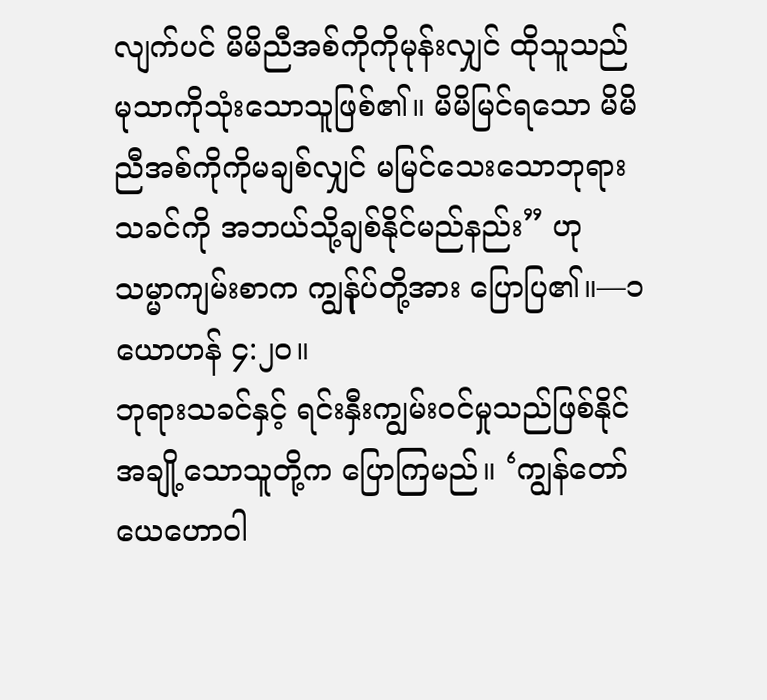လျက်ပင် မိမိညီအစ်ကိုကိုမုန်းလျှင် ထိုသူသည် မုသာကိုသုံးသောသူဖြစ်၏။ မိမိမြင်ရသော မိမိညီအစ်ကိုကိုမချစ်လျှင် မမြင်သေးသောဘုရားသခင်ကို အဘယ်သို့ချစ်နိုင်မည်နည်း” ဟု သမ္မာကျမ်းစာက ကျွန်ုပ်တို့အား ပြောပြ၏။—၁ ယောဟန် ၄:၂၀။
ဘုရားသခင်နှင့် ရင်းနှီးကျွမ်းဝင်မှုသည်ဖြစ်နိုင်
အချို့သောသူတို့က ပြောကြမည်။ ‘ကျွန်တော် ယေဟောဝါ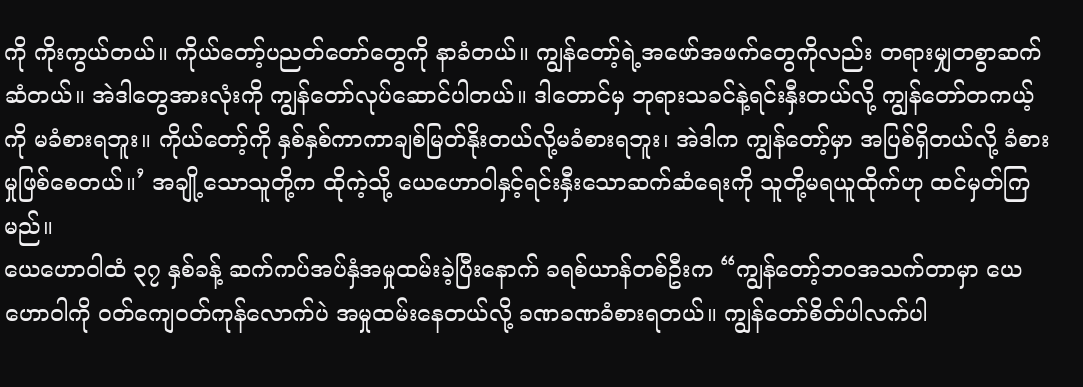ကို ကိုးကွယ်တယ်။ ကိုယ်တော့်ပညတ်တော်တွေကို နာခံတယ်။ ကျွန်တော့်ရဲ့အဖော်အဖက်တွေကိုလည်း တရားမျှတစွာဆက်ဆံတယ်။ အဲဒါတွေအားလုံးကို ကျွန်တော်လုပ်ဆောင်ပါတယ်။ ဒါတောင်မှ ဘုရားသခင်နဲ့ရင်းနှီးတယ်လို့ ကျွန်တော်တကယ့်ကို မခံစားရဘူး။ ကိုယ်တော့်ကို နှစ်နှစ်ကာကာချစ်မြတ်နိုးတယ်လို့မခံစားရဘူး၊ အဲဒါက ကျွန်တော့်မှာ အပြစ်ရှိတယ်လို့ ခံစားမှုဖြစ်စေတယ်။’ အချို့သောသူတို့က ထိုကဲ့သို့ ယေဟောဝါနှင့်ရင်းနှီးသောဆက်ဆံရေးကို သူတို့မရယူထိုက်ဟု ထင်မှတ်ကြမည်။
ယေဟောဝါထံ ၃၇ နှစ်ခန့် ဆက်ကပ်အပ်နှံအမှုထမ်းခဲ့ပြီးနောက် ခရစ်ယာန်တစ်ဦးက “ကျွန်တော့်ဘဝအသက်တာမှာ ယေဟောဝါကို ဝတ်ကျေဝတ်ကုန်လောက်ပဲ အမှုထမ်းနေတယ်လို့ ခဏခဏခံစားရတယ်။ ကျွန်တော်စိတ်ပါလက်ပါ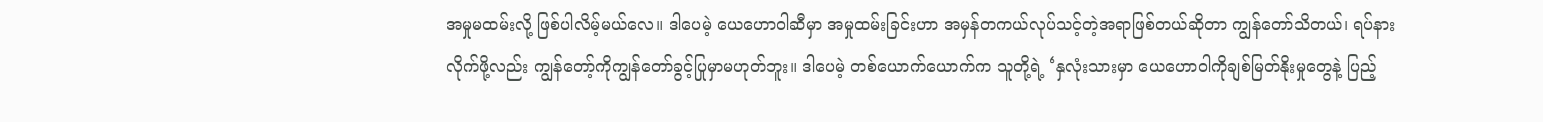အမှုမထမ်းလို့ ဖြစ်ပါလိမ့်မယ်လေ။ ဒါပေမဲ့ ယေဟောဝါဆီမှာ အမှုထမ်းခြင်းဟာ အမှန်တကယ်လုပ်သင့်တဲ့အရာဖြစ်တယ်ဆိုတာ ကျွန်တော်သိတယ်၊ ရပ်နားလိုက်ဖို့လည်း ကျွန်တော့်ကိုကျွန်တော်ခွင့်ပြုမှာမဟုတ်ဘူး။ ဒါပေမဲ့ တစ်ယောက်ယောက်က သူတို့ရဲ့ ‘နှလုံးသားမှာ ယေဟောဝါကိုချစ်မြတ်နိုးမှုတွေနဲ့ ပြည့်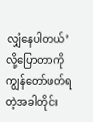လျှံနေပါတယ်’ လို့ပြောတာကို ကျွန်တော်ဖတ်ရတဲ့အခါတိုင်း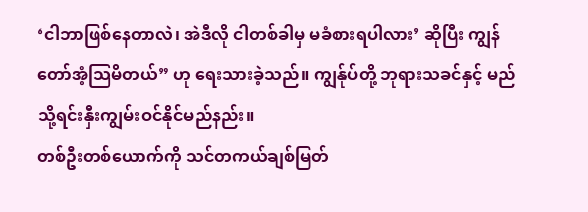‘ငါဘာဖြစ်နေတာလဲ၊ အဲဒီလို ငါတစ်ခါမှ မခံစားရပါလား’ ဆိုပြီး ကျွန်တော်အံ့သြမိတယ်” ဟု ရေးသားခဲ့သည်။ ကျွန်ုပ်တို့ ဘုရားသခင်နှင့် မည်သို့ရင်းနှီးကျွမ်းဝင်နိုင်မည်နည်း။
တစ်ဦးတစ်ယောက်ကို သင်တကယ်ချစ်မြတ်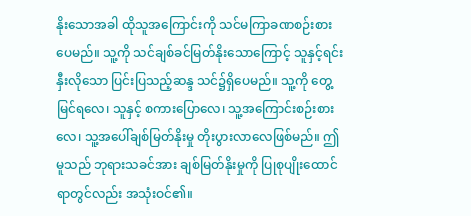နိုးသောအခါ ထိုသူအကြောင်းကို သင်မကြာခဏစဉ်းစားပေမည်။ သူ့ကို သင်ချစ်ခင်မြတ်နိုးသောကြောင့် သူနှင့်ရင်းနှီးလိုသော ပြင်းပြသည့်ဆန္ဒ သင်၌ရှိပေမည်။ သူ့ကို တွေ့ မြင်ရလေ၊ သူနှင့် စကားပြောလေ၊ သူ့အကြောင်းစဉ်းစားလေ၊ သူ့အပေါ်ချစ်မြတ်နိုးမှု တိုးပွားလာလေဖြစ်မည်။ ဤမူသည် ဘုရားသခင်အား ချစ်မြတ်နိုးမှုကို ပြုစုပျိုးထောင်ရာတွင်လည်း အသုံးဝင်၏။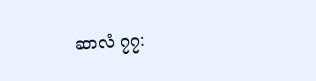ဆာလံ ၇၇: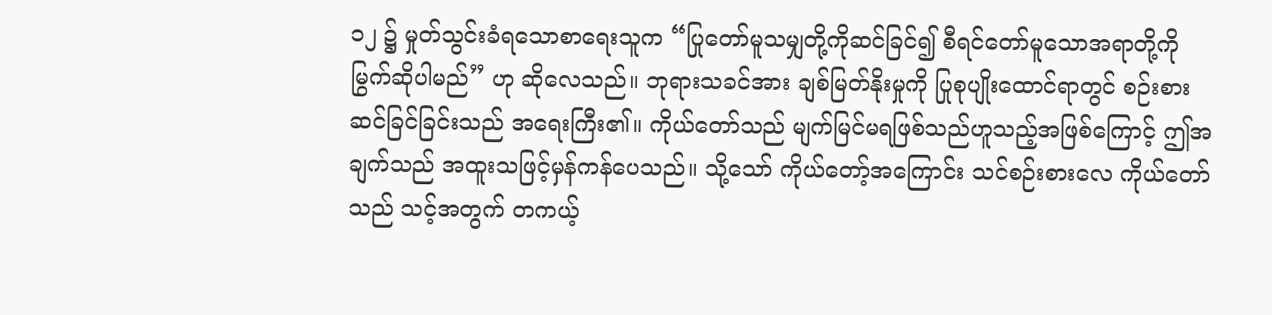၁၂ ၌ မှုတ်သွင်းခံရသောစာရေးသူက “ပြုတော်မူသမျှတို့ကိုဆင်ခြင်၍ စီရင်တော်မူသောအရာတို့ကို မြွက်ဆိုပါမည်” ဟု ဆိုလေသည်။ ဘုရားသခင်အား ချစ်မြတ်နိုးမှုကို ပြုစုပျိုးထောင်ရာတွင် စဉ်းစားဆင်ခြင်ခြင်းသည် အရေးကြီး၏။ ကိုယ်တော်သည် မျက်မြင်မရဖြစ်သည်ဟူသည့်အဖြစ်ကြောင့် ဤအချက်သည် အထူးသဖြင့်မှန်ကန်ပေသည်။ သို့သော် ကိုယ်တော့်အကြောင်း သင်စဉ်းစားလေ ကိုယ်တော်သည် သင့်အတွက် တကယ့်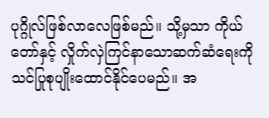ပုဂ္ဂိုလ်ဖြစ်လာလေဖြစ်မည်။ သို့မှသာ ကိုယ်တော်နှင့် လှိုက်လှဲကြင်နာသောဆက်ဆံရေးကို သင်ပြုစုပျိုးထောင်နိုင်ပေမည်။ အ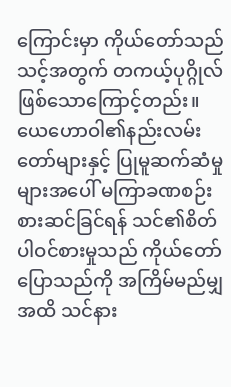ကြောင်းမှာ ကိုယ်တော်သည် သင့်အတွက် တကယ့်ပုဂ္ဂိုလ်ဖြစ်သောကြောင့်တည်း။
ယေဟောဝါ၏နည်းလမ်းတော်များနှင့် ပြုမူဆက်ဆံမှုများအပေါ် မကြာခဏစဉ်းစားဆင်ခြင်ရန် သင်၏စိတ်ပါဝင်စားမှုသည် ကိုယ်တော်ပြောသည်ကို အကြိမ်မည်မျှအထိ သင်နား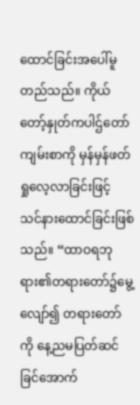ထောင်ခြင်းအပေါ်မူတည်သည်။ ကိုယ်တော့်နှုတ်ကပါဌ်တော်ကျမ်းစာကို မှန်မှန်ဖတ်ရှုလေ့လာခြင်းဖြင့် သင်နားထောင်ခြင်းဖြစ်သည်။ “ထာဝရဘုရား၏တရားတော်၌မွေ့လျော်၍ တရားတော်ကို နေ့ညမပြတ်ဆင်ခြင်အောက်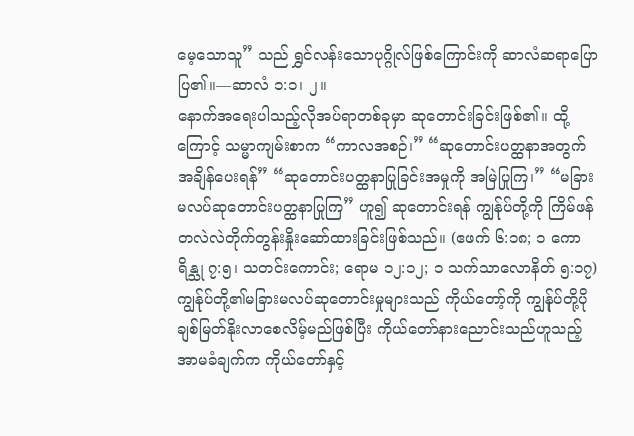မေ့သောသူ” သည် ရွှင်လန်းသောပုဂ္ဂိုလ်ဖြစ်ကြောင်းကို ဆာလံဆရာပြောပြ၏။—ဆာလံ ၁:၁၊ ၂။
နောက်အရေးပါသည့်လိုအပ်ရာတစ်ခုမှာ ဆုတောင်းခြင်းဖြစ်၏။ ထို့ကြောင့် သမ္မာကျမ်းစာက “ကာလအစဉ်၊” “ဆုတောင်းပတ္ထနာအတွက် အချိန်ပေးရန်” “ဆုတောင်းပတ္ထနာပြုခြင်းအမှုကို အမြဲပြုကြ၊” “မခြားမလပ်ဆုတောင်းပတ္ထနာပြုကြ” ဟူ၍ ဆုတောင်းရန် ကျွန်ုပ်တို့ကို ကြိမ်ဖန်တလဲလဲတိုက်တွန်းနှိုးဆော်ထားခြင်းဖြစ်သည်။ (ဧဖက် ၆:၁၈; ၁ ကောရိန္သု ၇:၅၊ သတင်းကောင်း; ရောမ ၁၂:၁၂; ၁ သက်သာလောနိတ် ၅:၁၇) ကျွန်ုပ်တို့၏မခြားမလပ်ဆုတောင်းမှုများသည် ကိုယ်တော့်ကို ကျွန်ုပ်တို့ပိုချစ်မြတ်နိုးလာစေလိမ့်မည်ဖြစ်ပြီး ကိုယ်တော်နားညောင်းသည်ဟူသည့် အာမခံချက်က ကိုယ်တော်နှင့်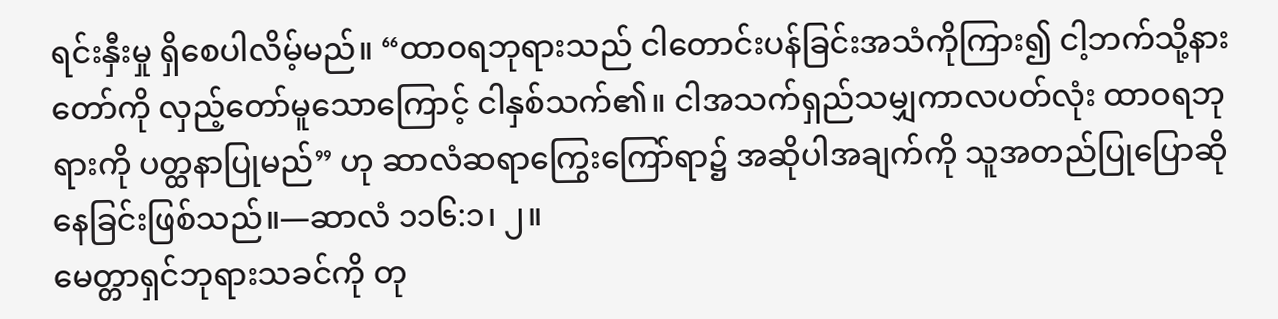ရင်းနှီးမှု ရှိစေပါလိမ့်မည်။ “ထာဝရဘုရားသည် ငါတောင်းပန်ခြင်းအသံကိုကြား၍ ငါ့ဘက်သို့နားတော်ကို လှည့်တော်မူသောကြောင့် ငါနှစ်သက်၏။ ငါအသက်ရှည်သမျှကာလပတ်လုံး ထာဝရဘုရားကို ပတ္ထနာပြုမည်” ဟု ဆာလံဆရာကြွေးကြော်ရာ၌ အဆိုပါအချက်ကို သူအတည်ပြုပြောဆိုနေခြင်းဖြစ်သည်။—ဆာလံ ၁၁၆:၁၊ ၂။
မေတ္တာရှင်ဘုရားသခင်ကို တု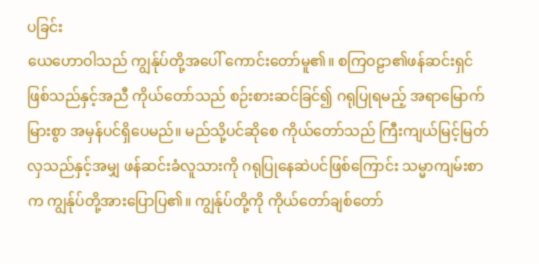ပခြင်း
ယေဟောဝါသည် ကျွန်ုပ်တို့အပေါ် ကောင်းတော်မူ၏။ စကြဝဠာ၏ဖန်ဆင်းရှင်ဖြစ်သည်နှင့်အညီ ကိုယ်တော်သည် စဉ်းစားဆင်ခြင်၍ ဂရုပြုရမည့် အရာမြောက်မြားစွာ အမှန်ပင်ရှိပေမည်။ မည်သို့ပင်ဆိုစေ ကိုယ်တော်သည် ကြီးကျယ်မြင့်မြတ်လှသည်နှင့်အမျှ ဖန်ဆင်းခံလူသားကို ဂရုပြုနေဆဲပင်ဖြစ်ကြောင်း သမ္မာကျမ်းစာက ကျွန်ုပ်တို့အားပြောပြ၏။ ကျွန်ုပ်တို့ကို ကိုယ်တော်ချစ်တော်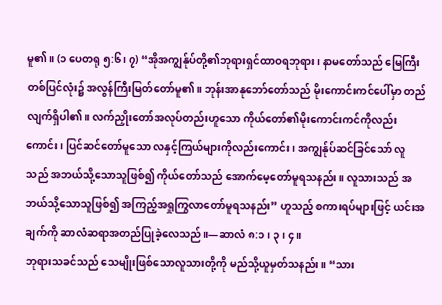မူ၏။ (၁ ပေတရု ၅:၆၊ ၇) “အိုအကျွန်ုပ်တို့၏ဘုရားရှင်ထာဝရဘုရား၊ နာမတော်သည် မြေကြီးတစ်ပြင်လုံး၌ အလွန်ကြီးမြတ်တော်မူ၏။ ဘုန်းအာနုဘော်တော်သည် မိုးကောင်းကင်ပေါ်မှာ တည်လျက်ရှိပါ၏။ လက်ညှိုးတော်အလုပ်တည်းဟူသော ကိုယ်တော်၏မိုးကောင်းကင်ကိုလည်းကောင်း၊ ပြင်ဆင်တော်မူသော လနှင့်ကြယ်များကိုလည်းကောင်း၊ အကျွန်ုပ်ဆင်ခြင်သော် လူသည် အဘယ်သို့သောသူဖြစ်၍ ကိုယ်တော်သည် အောက်မေ့တော်မူရသနည်း။ လူသားသည် အဘယ်သို့သောသူဖြစ်၍ အကြည့်အရှုကြွလာတော်မူရသနည်း” ဟူသည့် စကားရပ်များဖြင့် ယင်းအချက်ကို ဆာလံဆရာအတည်ပြုခဲ့လေသည်။—ဆာလံ ၈:၁၊ ၃၊ ၄။
ဘုရားသခင်သည် သေမျိုးဖြစ်သောလူသားတို့ကို မည်သို့ယူမှတ်သနည်း။ “သား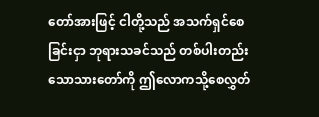တော်အားဖြင့် ငါတို့သည် အသက်ရှင်စေခြင်းငှာ ဘုရားသခင်သည် တစ်ပါးတည်းသောသားတော်ကို ဤလောကသို့စေလွှတ်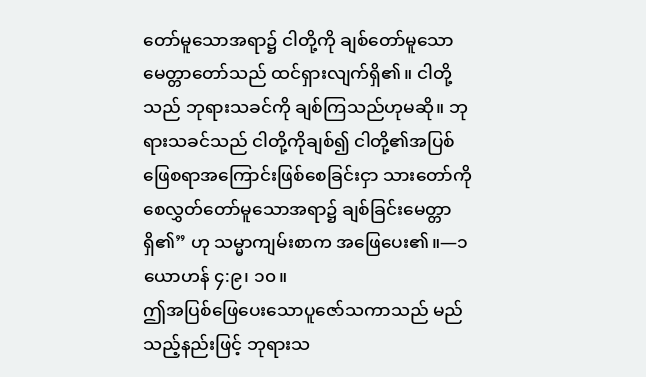တော်မူသောအရာ၌ ငါတို့ကို ချစ်တော်မူသောမေတ္တာတော်သည် ထင်ရှားလျက်ရှိ၏။ ငါတို့သည် ဘုရားသခင်ကို ချစ်ကြသည်ဟုမဆို။ ဘုရားသခင်သည် ငါတို့ကိုချစ်၍ ငါတို့၏အပြစ်ဖြေစရာအကြောင်းဖြစ်စေခြင်းငှာ သားတော်ကို စေလွှတ်တော်မူသောအရာ၌ ချစ်ခြင်းမေတ္တာရှိ၏” ဟု သမ္မာကျမ်းစာက အဖြေပေး၏။—၁ ယောဟန် ၄:၉၊ ၁၀။
ဤအပြစ်ဖြေပေးသောပူဇော်သကာသည် မည်သည့်နည်းဖြင့် ဘုရားသ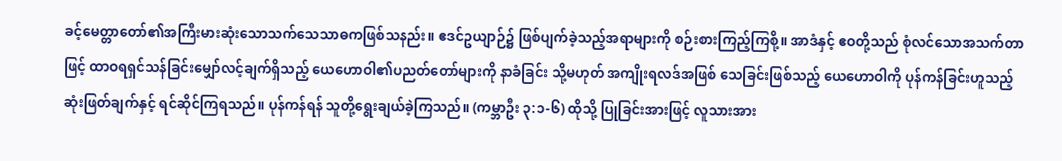ခင့်မေတ္တာတော်၏အကြီးမားဆုံးသောသက်သေသာဓကဖြစ်သနည်း။ ဧဒင်ဥယျာဉ်၌ ဖြစ်ပျက်ခဲ့သည့်အရာများကို စဉ်းစားကြည့်ကြစို့။ အာဒံနှင့် ဧဝတို့သည် စုံလင်သောအသက်တာဖြင့် ထာဝရရှင်သန်ခြင်းမျှော်လင့်ချက်ရှိသည့် ယေဟောဝါ၏ပညတ်တော်များကို နာခံခြင်း သို့မဟုတ် အကျိုးရလဒ်အဖြစ် သေခြင်းဖြစ်သည့် ယေဟောဝါကို ပုန်ကန်ခြင်းဟူသည့် ဆုံးဖြတ်ချက်နှင့် ရင်ဆိုင်ကြရသည်။ ပုန်ကန်ရန် သူတို့ရွေးချယ်ခဲ့ကြသည်။ (ကမ္ဘာဦး ၃:၁-၆) ထိုသို့ ပြုခြင်းအားဖြင့် လူသားအား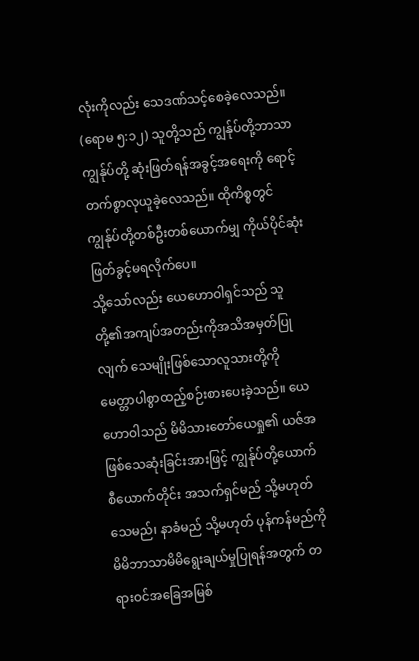လုံးကိုလည်း သေဒဏ်သင့်စေခဲ့လေသည်။ (ရောမ ၅:၁၂) သူတို့သည် ကျွန်ုပ်တို့ဘာသာကျွန်ုပ်တို့ ဆုံးဖြတ်ရန်အခွင့်အရေးကို ရောင့်တက်စွာလုယူခဲ့လေသည်။ ထိုကိစ္စတွင် ကျွန်ုပ်တို့တစ်ဦးတစ်ယောက်မျှ ကိုယ်ပိုင်ဆုံးဖြတ်ခွင့်မရလိုက်ပေ။
သို့သော်လည်း ယေဟောဝါရှင်သည် သူတို့၏အကျပ်အတည်းကိုအသိအမှတ်ပြုလျက် သေမျိုးဖြစ်သောလူသားတို့ကို မေတ္တာပါစွာထည့်စဉ်းစားပေးခဲ့သည်။ ယေဟောဝါသည် မိမိသားတော်ယေရှု၏ ယဇ်အဖြစ်သေဆုံးခြင်းအားဖြင့် ကျွန်ုပ်တို့ယောက်စီယောက်တိုင်း အသက်ရှင်မည် သို့မဟုတ် သေမည်၊ နာခံမည် သို့မဟုတ် ပုန်ကန်မည်ကို မိမိဘာသာမိမိရွေးချယ်မှုပြုရန်အတွက် တရားဝင်အခြေအမြစ်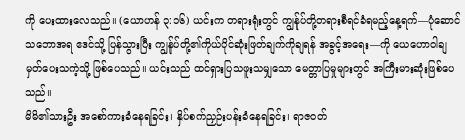ကို ပေးထားလေသည်။ (ယောဟန် ၃:၁၆) ယင်းက တရားရုံးတွင် ကျွန်ုပ်တို့တရားစီရင်ခံရမည့်နေ့ရက်—ပုံဆောင်သဘောအရ ဧဒင်သို့ ပြန်သွားပြီး ကျွန်ုပ်တို့၏ကိုယ်ပိုင်ဆုံးဖြတ်ချက်ကိုချရန် အခွင့်အရေး—ကို ယေဟောဝါချမှတ်ပေးသကဲ့သို့ ဖြစ်ပေသည်။ ယင်းသည် ထင်ရှားပြသဖူးသမျှသော မေတ္တာပြမှုများတွင် အကြီးမားဆုံးဖြစ်ပေသည်။
မိမိ၏သားဦး အစော်ကားခံနေရခြင်း၊ နှိပ်စက်ညှဉ်းပန်းခံနေရခြင်း၊ ရာဇဝတ်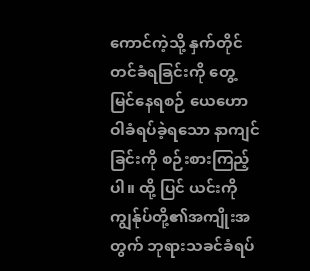ကောင်ကဲ့သို့ နှက်တိုင်တင်ခံရခြင်းကို တွေ့ မြင်နေရစဉ် ယေဟောဝါခံရပ်ခဲ့ရသော နာကျင်ခြင်းကို စဉ်းစားကြည့်ပါ။ ထို့ ပြင် ယင်းကို ကျွန်ုပ်တို့၏အကျိုးအတွက် ဘုရားသခင်ခံရပ်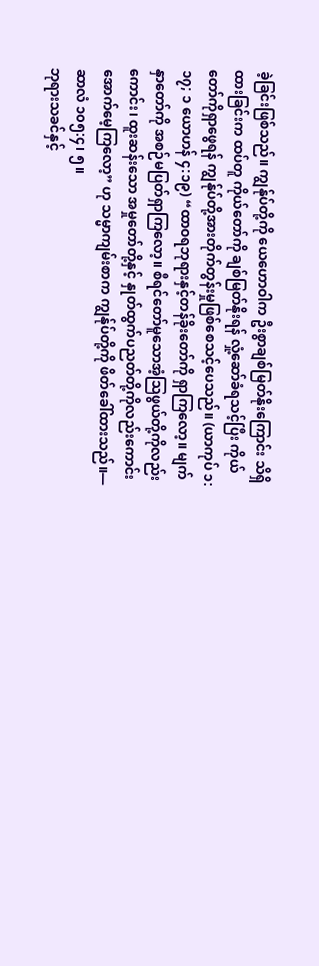ခဲ့ခြင်းဖြစ်သည်။ ကျွန်ုပ်တို့ကို ယေဟောဝါက ဦးစွာချစ်မြတ်နိုးကြောင်း သိရှိထားခြင်းက ထပ်တူ ကိုယ်တော်ကို ချစ်မြတ်နိုးရန် လှုံ့ဆော်ခံရသင့်ပြီး ကိုယ်တော်ကိုရှာဖွေရန် ကျွန်ုပ်တို့အားတိုက်တွန်းမှုဖြစ်စေသင့်ပေသည်။ (ယာကုပ် ၁:၁၇; ၁ ယောဟန် ၄:၁၉) “ထာဝရဘုရားနှင့်တန်ခိုးတော်ကို ရှာကြလော့။ မျက်နှာတော်ကို အစဉ်မပြတ်ရှာကြလော့။ စီရင်တော်မူသောအံ့သြဖွယ်တို့ကိုလည်းကောင်း၊ ထူးဆန်းသော အမှုတော်တို့နှင့် နှုတ်ထွက်ပညတ်တို့ကိုလည်းကောင်း အောက်မေ့ကြလော့” ဟု သမ္မာကျမ်းစာက ကျွန်ုပ်တို့ကို ဖိတ်ခေါ်ထားသည်။—ဆာလံ ၁၀၅:၄၊ ၅။
ဘုရားသခင်နှင့်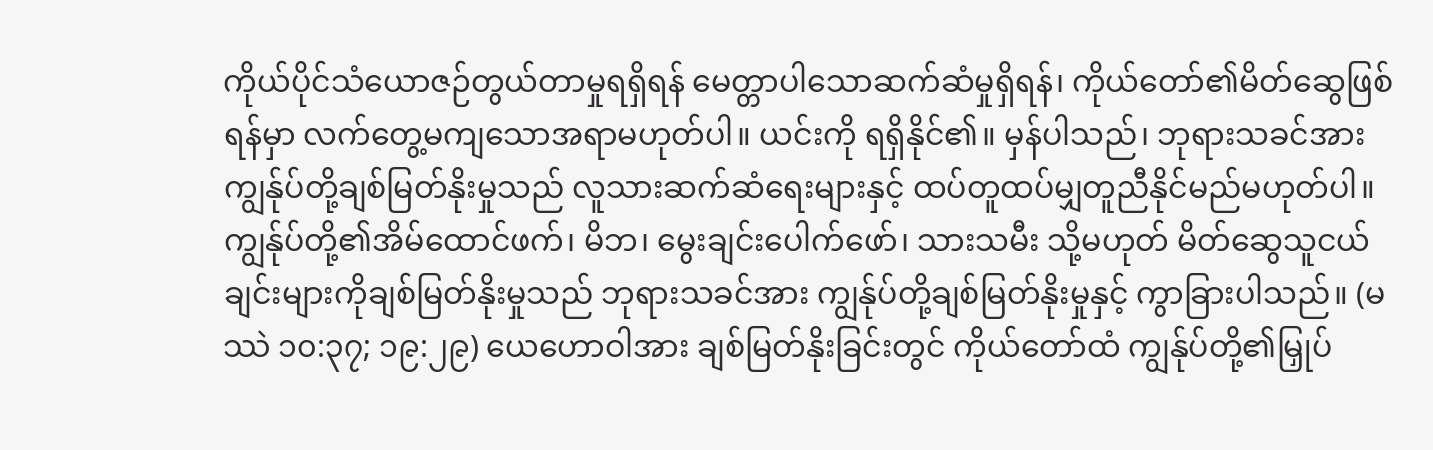ကိုယ်ပိုင်သံယောဇဉ်တွယ်တာမှုရရှိရန် မေတ္တာပါသောဆက်ဆံမှုရှိရန်၊ ကိုယ်တော်၏မိတ်ဆွေဖြစ်ရန်မှာ လက်တွေ့မကျသောအရာမဟုတ်ပါ။ ယင်းကို ရရှိနိုင်၏။ မှန်ပါသည်၊ ဘုရားသခင်အား ကျွန်ုပ်တို့ချစ်မြတ်နိုးမှုသည် လူသားဆက်ဆံရေးများနှင့် ထပ်တူထပ်မျှတူညီနိုင်မည်မဟုတ်ပါ။ ကျွန်ုပ်တို့၏အိမ်ထောင်ဖက်၊ မိဘ၊ မွေးချင်းပေါက်ဖော်၊ သားသမီး သို့မဟုတ် မိတ်ဆွေသူငယ်ချင်းများကိုချစ်မြတ်နိုးမှုသည် ဘုရားသခင်အား ကျွန်ုပ်တို့ချစ်မြတ်နိုးမှုနှင့် ကွာခြားပါသည်။ (မဿဲ ၁၀:၃၇; ၁၉:၂၉) ယေဟောဝါအား ချစ်မြတ်နိုးခြင်းတွင် ကိုယ်တော်ထံ ကျွန်ုပ်တို့၏မြှုပ်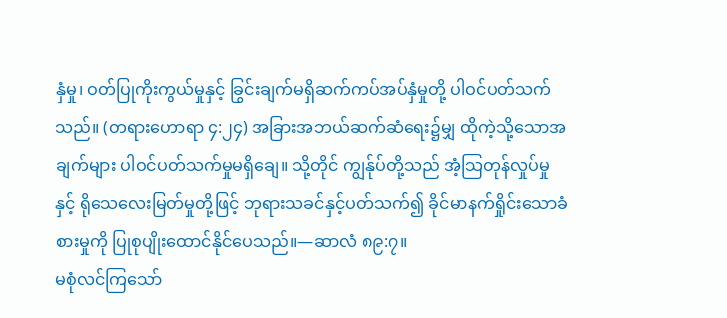နှံမှု၊ ဝတ်ပြုကိုးကွယ်မှုနှင့် ခြွင်းချက်မရှိဆက်ကပ်အပ်နှံမှုတို့ ပါဝင်ပတ်သက်သည်။ (တရားဟောရာ ၄:၂၄) အခြားအဘယ်ဆက်ဆံရေး၌မျှ ထိုကဲ့သို့သောအချက်များ ပါဝင်ပတ်သက်မှုမရှိချေ။ သို့တိုင် ကျွန်ုပ်တို့သည် အံ့သြတုန်လှုပ်မှုနှင့် ရိုသေလေးမြတ်မှုတို့ဖြင့် ဘုရားသခင်နှင့်ပတ်သက်၍ ခိုင်မာနက်ရှိုင်းသောခံစားမှုကို ပြုစုပျိုးထောင်နိုင်ပေသည်။—ဆာလံ ၈၉:၇။
မစုံလင်ကြသော်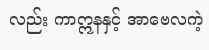လည်း ကာဣနနှင့် အာဗေလကဲ့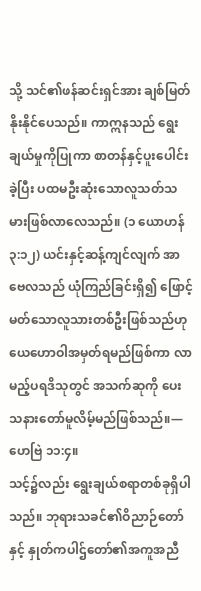သို့ သင်၏ဖန်ဆင်းရှင်အား ချစ်မြတ်နိုးနိုင်ပေသည်။ ကာဣနသည် ရွေးချယ်မှုကိုပြုကာ စာတန်နှင့်ပူးပေါင်းခဲ့ပြီး ပထမဦးဆုံးသောလူသတ်သမားဖြစ်လာလေသည်။ (၁ ယောဟန် ၃:၁၂) ယင်းနှင့်ဆန့်ကျင်လျက် အာဗေလသည် ယုံကြည်ခြင်းရှိ၍ ဖြောင့်မတ်သောလူသားတစ်ဦးဖြစ်သည်ဟု ယေဟောဝါအမှတ်ရမည်ဖြစ်ကာ လာမည့်ပရဒိသုတွင် အသက်ဆုကို ပေးသနားတော်မူလိမ့်မည်ဖြစ်သည်။—ဟေဗြဲ ၁၁:၄။
သင့်၌လည်း ရွေးချယ်စရာတစ်ခုရှိပါသည်။ ဘုရားသခင်၏ဝိညာဉ်တော်နှင့် နှုတ်ကပါဌ်တော်၏အကူအညီ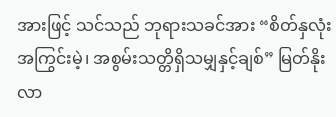အားဖြင့် သင်သည် ဘုရားသခင်အား “စိတ်နှလုံးအကြွင်းမဲ့၊ အစွမ်းသတ္တိရှိသမျှနှင့်ချစ်” မြတ်နိုးလာ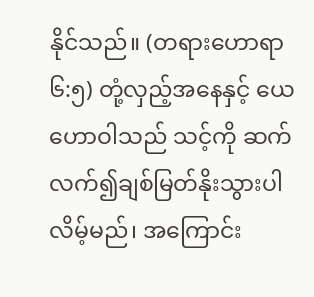နိုင်သည်။ (တရားဟောရာ ၆:၅) တုံ့လှည့်အနေနှင့် ယေဟောဝါသည် သင့်ကို ဆက်လက်၍ချစ်မြတ်နိုးသွားပါလိမ့်မည်၊ အကြောင်း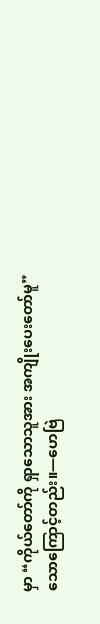မှာ “ကိုယ်တော်ကို ရှာသောသူအား အကျိုးပေးတော်မူ” သောကြောင့်တည်း။—ဟေဗြဲ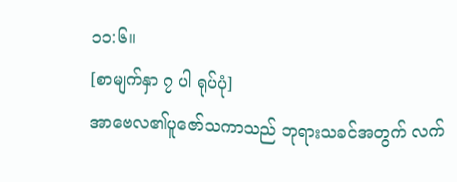၁၁:၆။
[စာမျက်နှာ ၇ ပါ ရုပ်ပုံ]
အာဗေလ၏ပူဇော်သကာသည် ဘုရားသခင်အတွက် လက်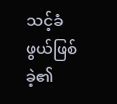သင့်ခံဖွယ်ဖြစ်ခဲ့၏